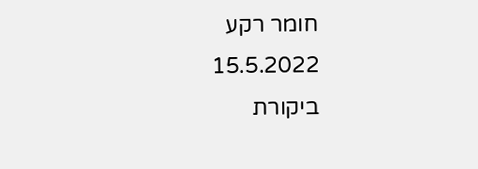חומר רקע
15.5.2022
ביקורת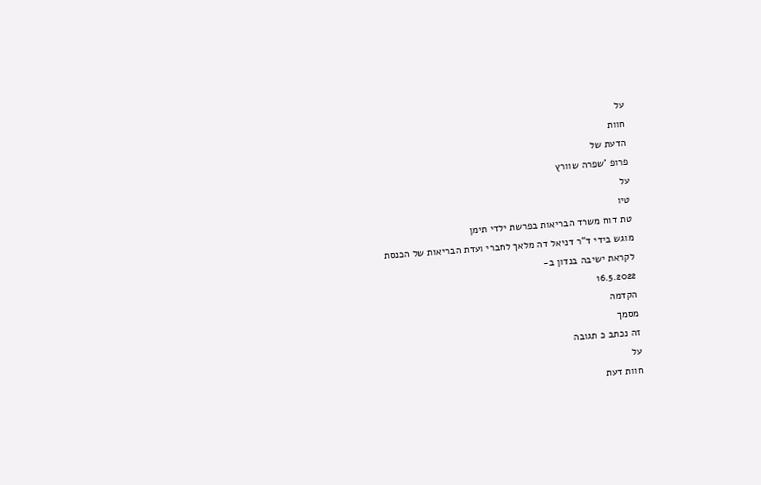על
חוות
הדעת של
פרופ 'שפרה שוורץ
על
טיו
טת דוח משרד הבריאות בפרשת ילדי תימן
מוגש בידי ד"ר דניאל דה מלאך לחברי ועדת הבריאות של הכנסת
לקראת ישיבה בנדון ב-
16.5.2022
הקדמה
מסמך
זה נכתב כ תגובה
על
חוות דעת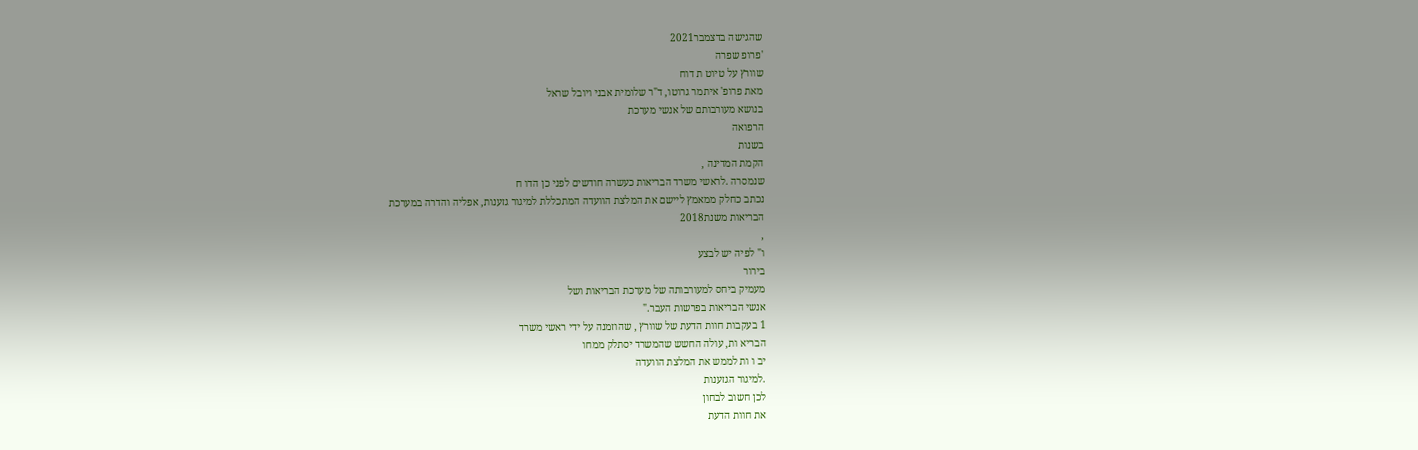שהגישה בדצמבר2021
'פרופ שפרה
שוורץ על טיוט ת דוח
מאת פרופ' איתמר גרוטו, ד"ר שלומית אבני ויובל שראל
בנושא מעורבותם של אנשי מערכת
הרפואה
בשנות
הקמת המדינה ,
שנמסרה .לראשי משרד הבריאות כעשרה חודשים לפני כן הדו ח
נכתב כחלק ממאמץ ליישם את המלצת הוועדה המתכללת למיגור גזענות, אפליה והדרה במערכת
הבריאות משנת2018
,
ו" לפיה יש לבצע
בירור
מעמיק ביחס למעורבותה של מערכת הבריאות ושל
אנשי הבריאות בפרשות העבר."
1 בעקבות חוות הדעת של שוורץ , שהוזמנה על ידי ראשי משרד
הבריא ות, עולה החשש שהמשרד יסתלק ממחו
יב ו ות לממש את המלצת הוועדה
.למיגור הגזענות
לכן חשוב לבחון
את חוות הדעת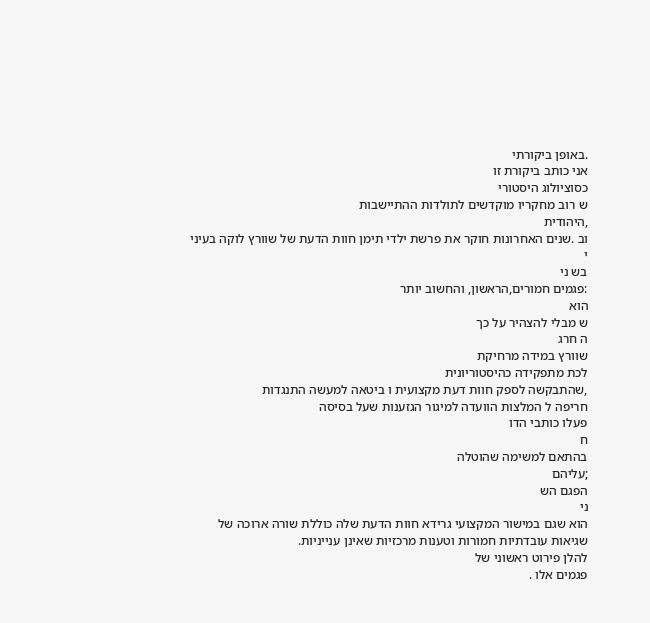.באופן ביקורתי
אני כותב ביקורת זו
כסוציולוג היסטורי
ש רוב מחקריו מוקדשים לתולדות ההתיישבות
,היהודית
וב .שנים האחרונות חוקר את פרשת ילדי תימן חוות הדעת של שוורץ לוקה בעיני
י
בש ני
:פגמים חמורים,הראשון, והחשוב יותר
הוא
ש מבלי להצהיר על כך
ה חרג
שוורץ במידה מרחיקת
לכת מתפקידה כהיסטוריונית
,שהתבקשה לספק חוות דעת מקצועית ו ביטאה למעשה התנגדות
חריפה ל המלצות הוועדה למיגור הגזענות שעל בסיסה
פעלו כותבי הדו
ח
בהתאם למשימה שהוטלה
;עליהם
הפגם הש
ני
הוא שגם במישור המקצועי גרידא חוות הדעת שלה כוללת שורה ארוכה של
שגיאות עובדתיות חמורות וטענות מרכזיות שאינן ענייניות.
להלן פירוט ראשוני של
פגמים אלו .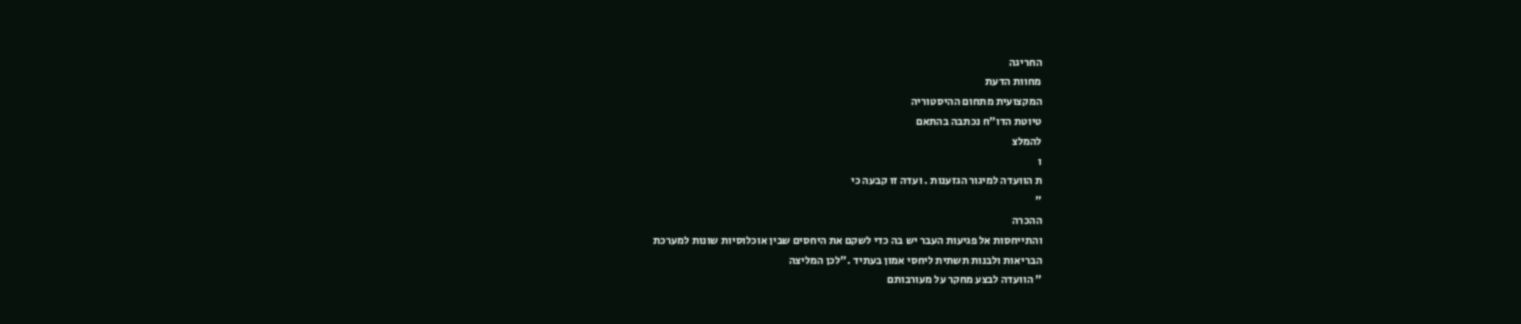החריגה
מחוות הדעת
המקצועית מתחום ההיסטוריה
טיוטת הדו"ח נכתבה בהתאם
להמלצ
ו
ת הוועדה למיגור הגזענות . ועדה זו קבעה כי
"
ההכרה
והתייחסות אל פגיעות העבר יש בה כדי לשקם את היחסים שבין אוכלוסיות שונות למערכת
הבריאות ולבנות תשתית ליחסי אמון בעתיד ."לכן המליצה
" הוועדה לבצע מחקר על מעורבותם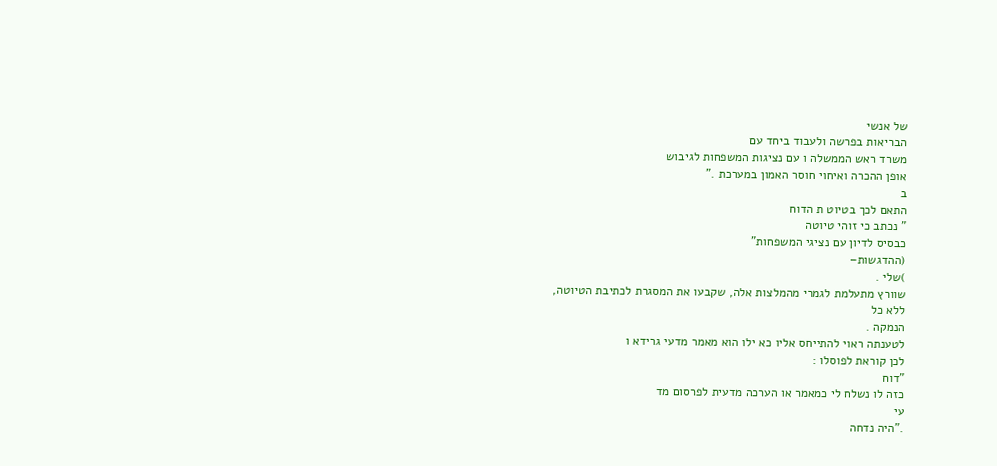של אנשי
הבריאות בפרשה ולעבוד ביחד עם
משרד ראש הממשלה ו עם נציגות המשפחות לגיבוש
אופן ההכרה ואיחוי חוסר האמון במערכת ."
ב
התאם לכך בטיוט ת הדוח
" נכתב כי זוהי טיוטה
כבסיס לדיון עם נציגי המשפחות"
(ההדגשות–
)שלי .
שוורץ מתעלמת לגמרי מהמלצות אלה, שקבעו את המסגרת לכתיבת הטיוטה,
ללא כל
הנמקה .
לטענתה ראוי להתייחס אליו כא ילו הוא מאמר מדעי גרידא ו
לכן קוראת לפוסלו :
"דוח
כזה לו נשלח לי כמאמר או הערכה מדעית לפרסום מד
עי
."היה נדחה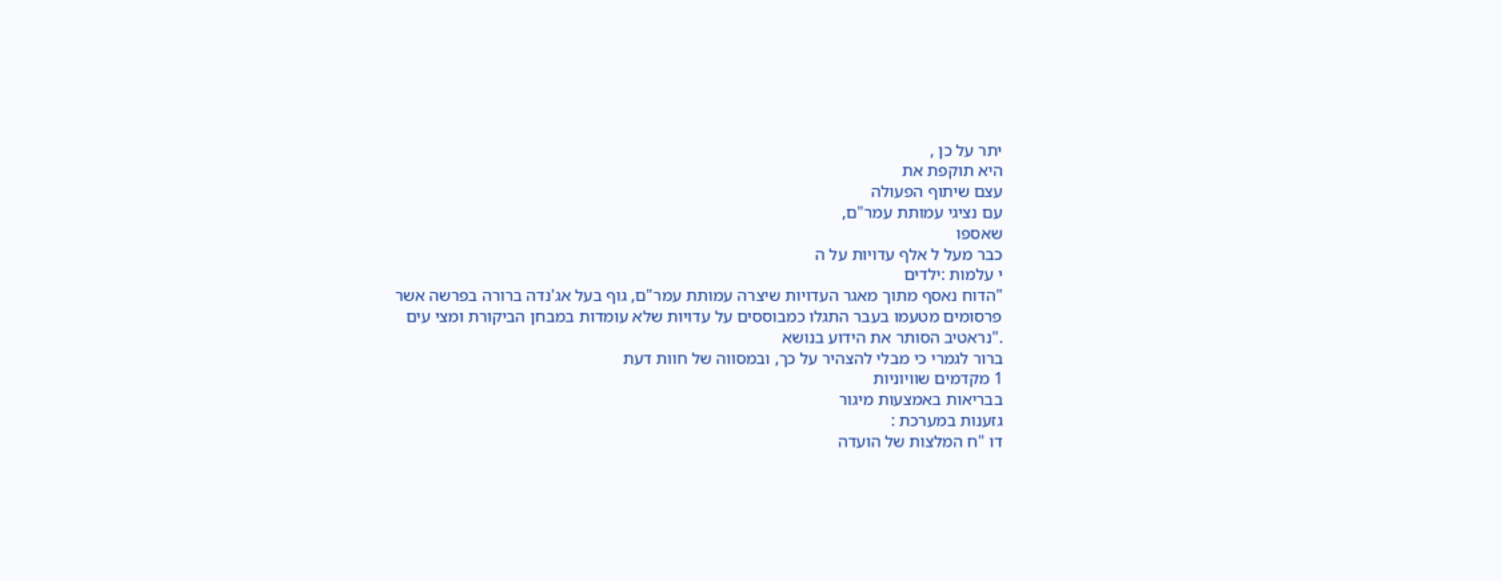יתר על כן ,
היא תוקפת את
עצם שיתוף הפעולה
עם נציגי עמותת עמר"ם,
שאספו
כבר מעל ל אלף עדויות על ה
י עלמות :ילדים
"הדוח נאסף מתוך מאגר העדויות שיצרה עמותת עמר"ם, גוף בעל אג'נדה ברורה בפרשה אשר
פרסומים מטעמו בעבר התגלו כמבוססים על עדויות שלא עומדות במבחן הביקורת ומצי עים
."נראטיב הסותר את הידוע בנושא
ברור לגמרי כי מבלי להצהיר על כך, ובמסווה של חוות דעת
1 מקדמים שוויוניות
בבריאות באמצעות מיגור
גזענות במערכת :
דו "ח המלצות של הועדה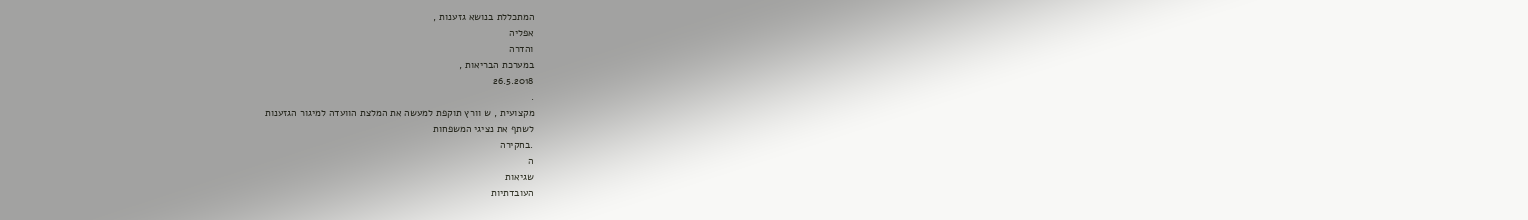המתכללת בנושא גזענות ,
אפליה
והדרה
במערכת הבריאות ,
26.5.2018
.
מקצועית , ש וורץ תוקפת למעשה את המלצת הוועדה למיגור הגזענות
לשתף את נציגי המשפחות
.בחקירה
ה
שגיאות
העובדתיות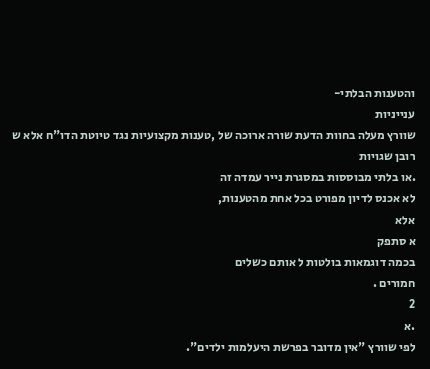והטענות הבלתי-
ענייניות
שוורץ מעלה בחוות הדעת שורה ארוכה של ,טענות מקצועיות נגד טיוטת הדו"ח אלא ש רובן שגויות
.או בלתי מבוססות במסגרת נייר עמדה זה
לא אכנס לדיון מפורט בכל אחת מהטענות,
אלא
א סתפק
בכמה דוגמאות בולטות ל אותם כשלים
חמורים .
2
.א
לפי שוורץ "אין מדובר בפרשת היעלמות ילדים".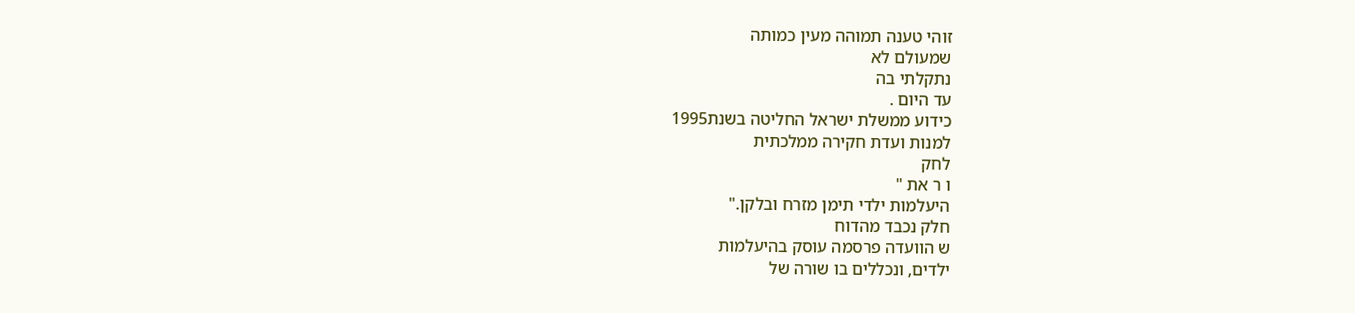זוהי טענה תמוהה מעין כמותה
שמעולם לא
נתקלתי בה
עד היום .
כידוע ממשלת ישראל החליטה בשנת1995
למנות ועדת חקירה ממלכתית
לחק
ו ר את "
היעלמות ילדי תימן מזרח ובלקן."
חלק נכבד מהדוח
ש הוועדה פרסמה עוסק בהיעלמות
ילדים, ונכללים בו שורה של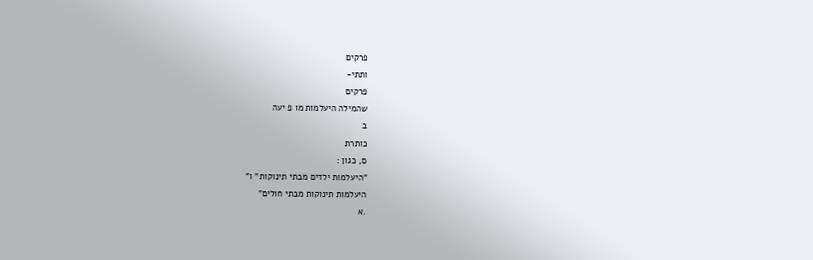פרקים
ותתי-
פרקים
שהמילה היעלמות מו פ יעה
ב
כותרת
ם, כגון :
"היעלמות ילדים מבתי תינוקות" ו"
היעלמות תינוקות מבתי חולים"
.א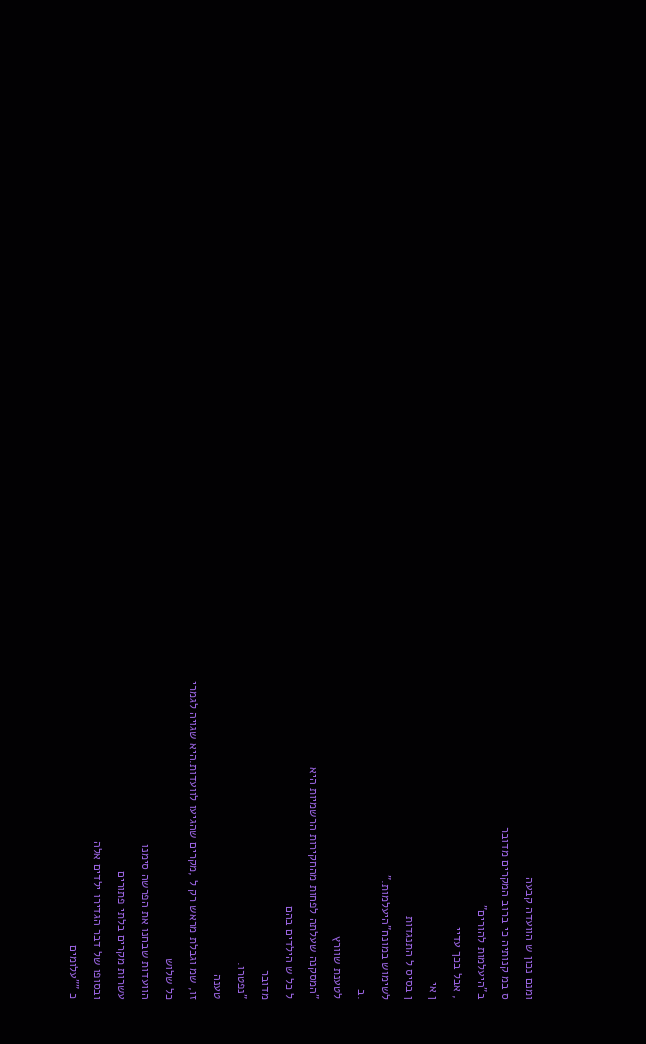ומנם נכון ש הוועדה קבעה
ס במ קנותיה כי ברוב המקרים מדובר
ב"היעלמות להורים"
, אבל בכך עדיי
ן אי
ן בסיס ל התנגדות
לשימוש במונח"היעלמות."
.ב
לטענת שוורץ
"המסקנה שעלתה לפחות מהחקירות הרשמיות היא
ל כל ש הילדים בהם
מדובר
"נפטרו.
טענה
זו, שמ וגבלת מראש רק ל ,מקרים שהגיעו לוועדות.היא שגויה לגמרי
כל שלוש
הוועדות שבחנו את הפרשה סימנו
עשרות מקרים בלתי פתורים
ובסופו של דבר הגדירו ילדים אלה
כ ""עלומים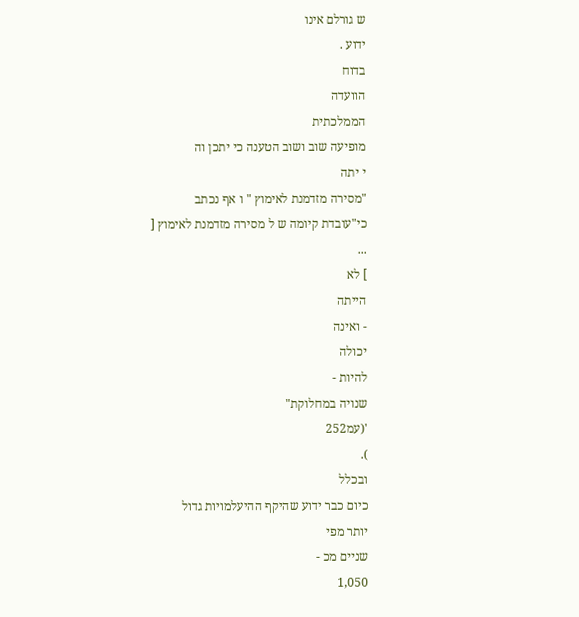ש גורלם אינו
ידוע .
בדוח
הוועדה
הממלכתית
מופיעה שוב ושוב הטענה כי יתכן וה
י יתה
"מסירה מזדמנת לאימוץ " ו אף נכתב
כי"עובדת קיומה ש ל מסירה מזדמנת לאימוץ [
...
] לא
הייתה
- ואינה
יכולה
להיות -
שנויה במחלוקת"
'(עמ252
).
ובכלל
כיום כבר ידוע שהיקף ההיעלמויות גדול
יותר מפי
שניים מכ -
1,050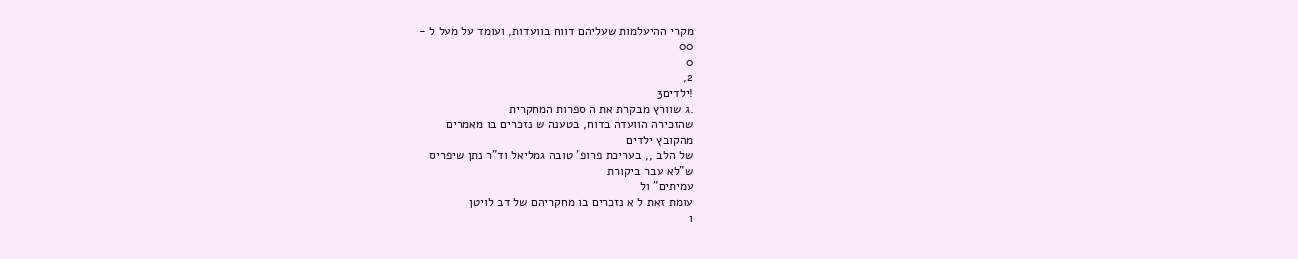מקרי ההיעלמות שעליהם דווח בוועדות, ועומד על מעל ל -
00
0
2,
!ילדים3
.ג שוורץ מבקרת את ה ספרות המחקרית
שהזכירה הוועדה בדוח, בטענה ש נזכרים בו מאמרים
מהקובץ ילדים
של הלב ,, בעריכת פרופ' טובה גמליאל וד"ר נתן שיפריס
ש"לא עבר ביקורת
עמיתים" ול
עומת זאת ל א נזכרים בו מחקריהם של דב לויטן
ו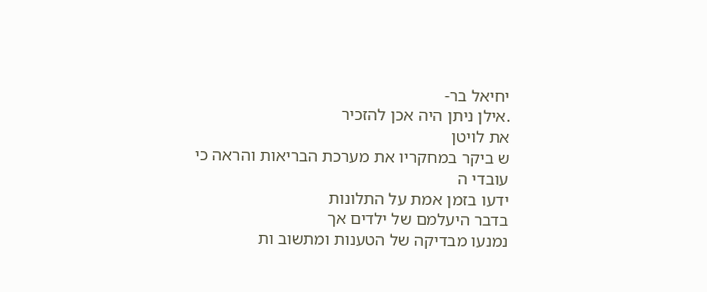יחיאל בר-
.אילן ניתן היה אכן להזכיר
את לויטן
ש ביקר במחקריו את מערכת הבריאות והראה כי
עובדי ה
ידעו בזמן אמת על התלונות
בדבר היעלמם של ילדים אך
נמנעו מבדיקה של הטענות ומתשוב ות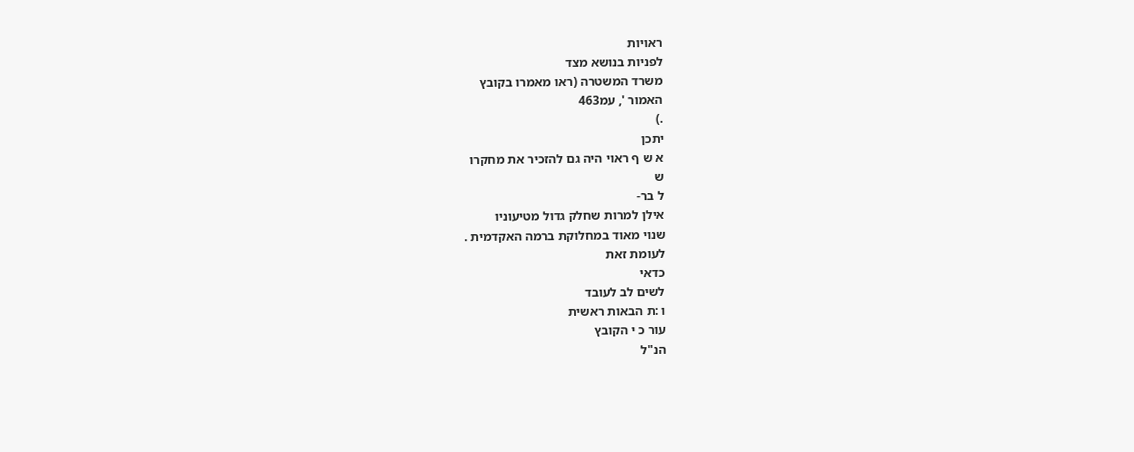ראויות
לפניות בנושא מצד
משרד המשטרה (ראו מאמרו בקובץ
האמור ', עמ463
.)
יתכן
א ש ף ראוי היה גם להזכיר את מחקרו
ש
ל בר-
אילן למרות שחלק גדול מטיעוניו
שנוי מאוד במחלוקת ברמה האקדמית .
לעומת זאת
כדאי
לשים לב לעובד
ו :ת הבאות ראשית
עור כ י הקובץ
הנ"ל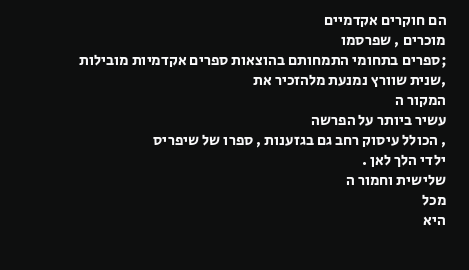הם חוקרים אקדמיים
מוכרים , שפרסמו
;ספרים בתחומי התמחותם בהוצאות ספרים אקדמיות מובילות
,שנית שוורץ נמנעת מלהזכיר את
המקור ה
עשיר ביותר על הפרשה
, הכולל עיסוק רחב גם בגזענות , ספרו של שיפריס
ילדי הלך לאן .
שלישית וחמור ה
מכל
היא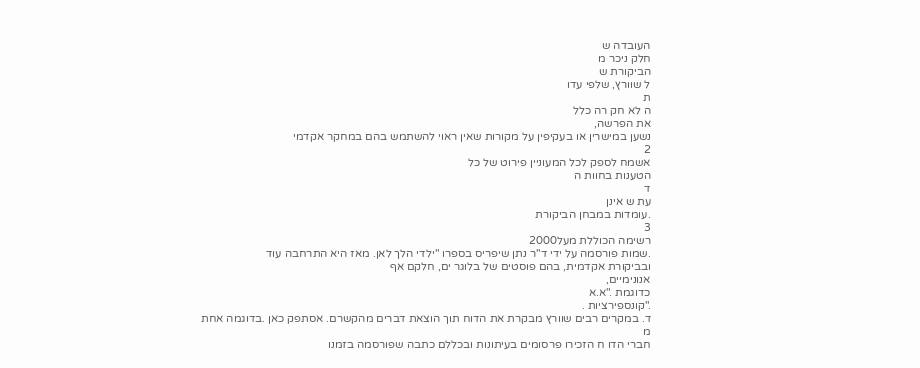העובדה ש
חלק ניכר מ
הביקורת ש
ל שוורץ, שלפי עדו
ת
ה לא חק רה כלל
את הפרשה,
נשען במישרין או בעקיפין על מקורות שאין ראוי להשתמש בהם במחקר אקדמי
2
אשמח לספק לכל המעוניין פירוט של כל
הטענות בחוות ה
ד
עת ש אינן
.עומדות במבחן הביקורת
3
רשימה הכוללת מעל2000
.שמות פורסמה על ידי ד"ר נתן שיפריס בספרו "ילדי הלך לאן. מאז היא התרחבה עוד
ובביקורת אקדמית, בהם פוסטים של בלוגר ים, חלקם אף
אנונימיים,
כדוגמת ."א.א
."קונספירציות .
ד. במקרים רבים שוורץ מבקרת את הדוח תוך הוצאת דברים מהקשרם. אסתפק כאן .בדוגמה אחת
מ
חברי הדו ח הזכירו פרסומים בעיתונות ובכללם כתבה שפורסמה בזמנו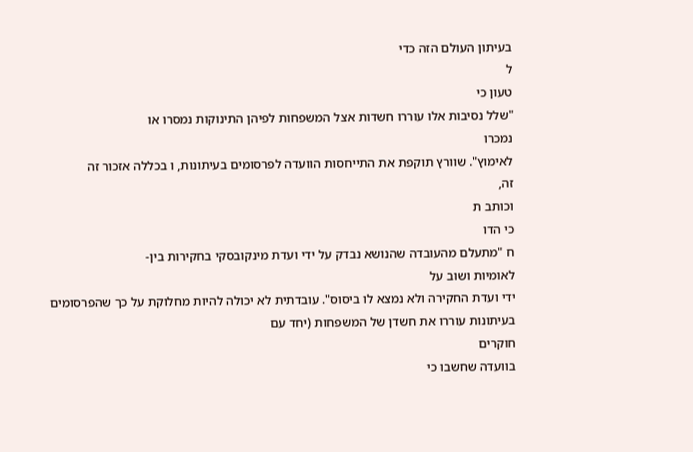בעיתון העולם הזה כדי
ל
טעון כי
"שלל נסיבות אלו עוררו חשדות אצל המשפחות לפיהן התינוקות נמסרו או
נמכרו
לאימוץ". שוורץ תוקפת את התייחסות הוועדה לפרסומים בעיתונות, ו בכללה אזכור זה
זה,
וכותב ת
כי הדו
ח "מתעלם מהעובדה שהנושא נבדק על ידי ועדת מינקובסקי בחקירות בין-
לאומיות ושוב על
ידי ועדת החקירה ולא נמצא לו ביסוס". עובדתית לא יכולה להיות מחלוקת על כך שהפרסומים
בעיתונות עוררו את חשדן של המשפחות (יחד עם
חוקרים
בוועדה שחשבו כי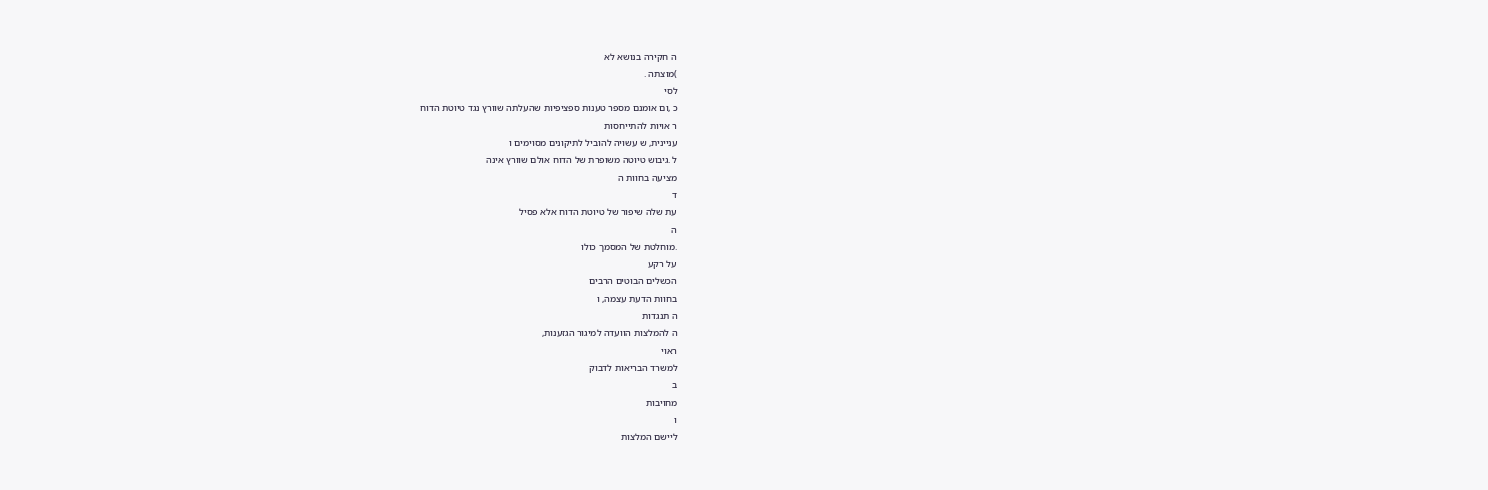ה חקירה בנושא לא
)מוצתה .
לסי
כ ,ום אומנם מספר טענות ספציפיות שהעלתה שוורץ נגד טיוטת הדוח
ר אויות להתייחסות
עניינית, ש עשויה להוביל לתיקונים מסוימים ו
ל .גיבוש טיוטה משופרת של הדוח אולם שוורץ אינה
מציעה בחוות ה
ד
עת שלה שיפור של טיוטת הדוח אלא פסיל
ה
.מוחלטת של המסמך כולו
על רקע
הכשלים הבוטים הרבים
בחוות הדעת עצמה, ו
ה תנגדות
ה להמלצות הוועדה למיגור הגזענות,
ראוי
למשרד הבריאות לדבוק
ב
מחויבות
ו
ליישם המלצות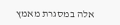אלה במסגרת מאמץ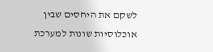לשקם את היחסים שבין
אוכלוסיות שונות למערכת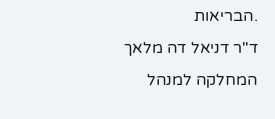.הבריאות
ד"ר דניאל דה מלאך
המחלקה למנהל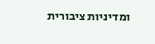ומדיניות ציבורית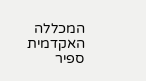המכללה האקדמית ספיר